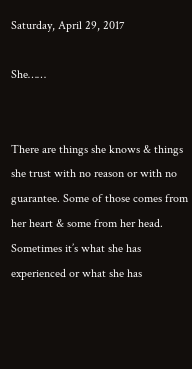Saturday, April 29, 2017

She……


There are things she knows & things she trust with no reason or with no guarantee. Some of those comes from her heart & some from her head. Sometimes it’s what she has experienced or what she has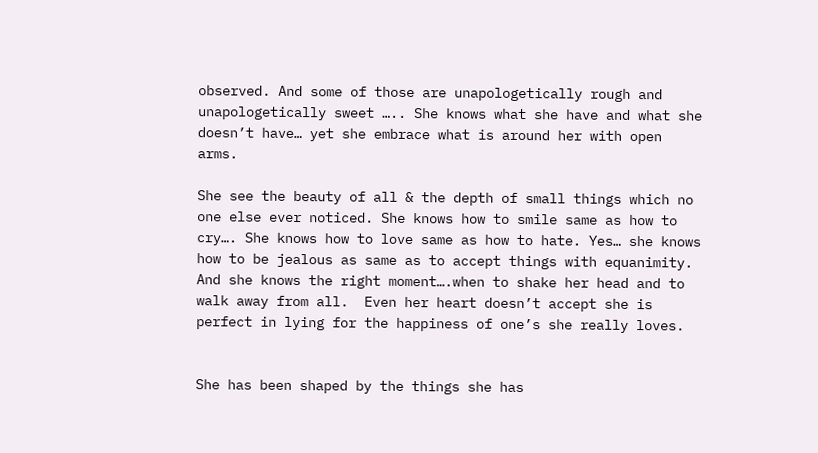observed. And some of those are unapologetically rough and unapologetically sweet ….. She knows what she have and what she doesn’t have… yet she embrace what is around her with open arms.

She see the beauty of all & the depth of small things which no one else ever noticed. She knows how to smile same as how to cry…. She knows how to love same as how to hate. Yes… she knows how to be jealous as same as to accept things with equanimity. And she knows the right moment….when to shake her head and to walk away from all.  Even her heart doesn’t accept she is perfect in lying for the happiness of one’s she really loves.


She has been shaped by the things she has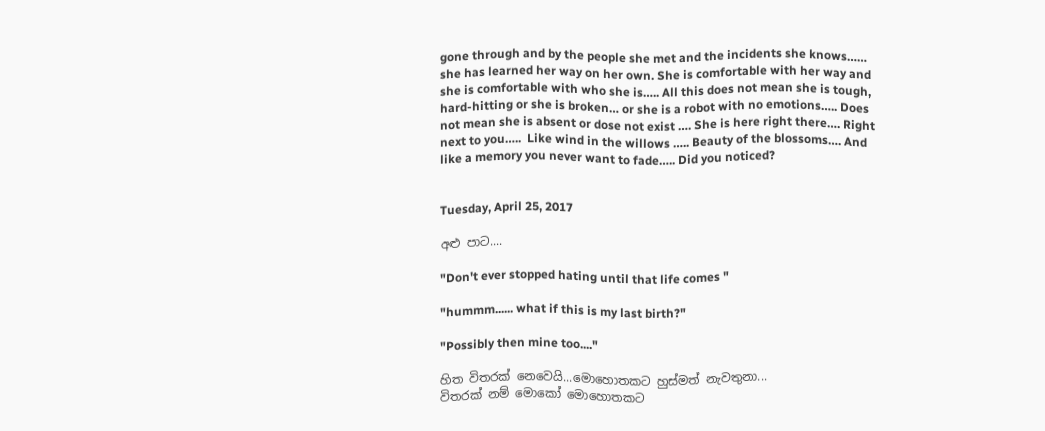gone through and by the people she met and the incidents she knows…… she has learned her way on her own. She is comfortable with her way and she is comfortable with who she is….. All this does not mean she is tough, hard-hitting or she is broken… or she is a robot with no emotions….. Does not mean she is absent or dose not exist …. She is here right there…. Right next to you…..  Like wind in the willows ….. Beauty of the blossoms…. And like a memory you never want to fade….. Did you noticed?


Tuesday, April 25, 2017

අළු පාට....

"Don't ever stopped hating until that life comes "

"hummm...... what if this is my last birth?"

"Possibly then mine too...."

හිත විතරක් නෙවෙයි...මොහොතකට හුස්මත් නැවතුනා...
විතරක් නම් මොකෝ මොහොතකට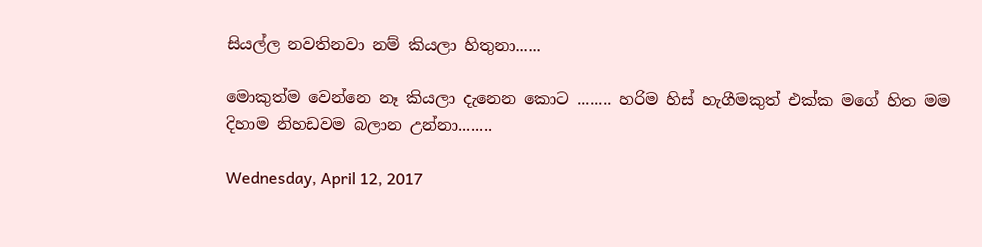සියල්ල නවතිනවා නම් කියලා හිතුනා......

මොකුත්ම වෙන්නෙ නෑ කියලා දැනෙන කොට ........ හරිම හිස් හැගීමකුත් එක්ක මගේ හිත මම දිහාම නිහඩවම බලාන උන්නා........

Wednesday, April 12, 2017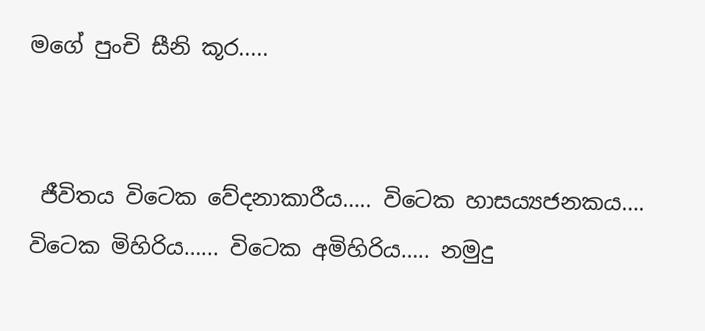මගේ පුංචි සීනි කූර.....


 ජීවිතය විටෙක වේදනාකාරීය….. විටෙක හාස‍‍ය්‍යජනකය…. විටෙක මිහිරිය…... විටෙක අමිහිරිය….. නමුදු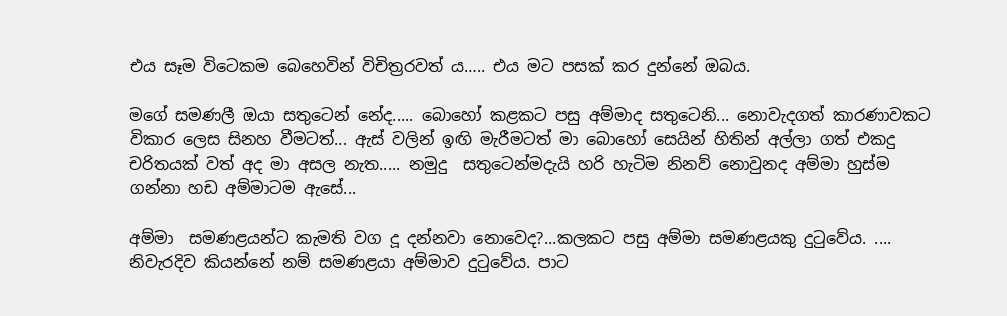එය සෑම විටෙකම බෙහෙවින් විචිත්‍රරවත්‍ ය….. එය මට පසක් කර දුන්නේ ඔබය.

මගේ සමණලී ඔයා සතුටෙන් නේද..... බොහෝ කළකට පසු අම්මාද සතුටෙනි... නොවැදගත් කාරණාවකට විකාර ලෙස සිනහ වීමටත්... ඇස් වලින් ඉඟි මැරීමටත් මා බොහෝ සෙයින් හිතින් අල්ලා ගත් එකදු චරිතයක් වත් අද මා අසල නැත..... නමුදු  සතුටෙන්මදැයි හරි හැටිම නිනව් නොවුනද අම්මා හුස්ම ගන්නා හඩ අම්මාටම ඇසේ...

අම්මා  සමණළයන්ට කැමති වග දූ දන්නවා නොවෙද?...කලකට පසු අම්මා සමණළයකු දුටුවේ‍ය. .... නිවැරදිව කියන්නේ නම් සමණළයා අම්මාව දුටුවේ‍ය. පාට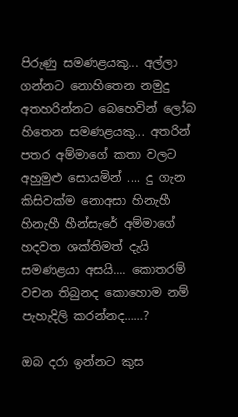පිරුණු සමණළයකු... අල්ලා ගන්නට නොහිතෙන නමුදු අතහරින්නට බෙහෙවින් ලෝබ හිතෙන සමණළයකු... අතරින් පතර අම්මාගේ කතා වලට අහුමුළු සොයමින් .... දු ගැන කිසිවක්ම නොඅසා හිනැහී හිනැහී හීන්සැරේ අම්මාගේ හදවත ශක්තිමත් දැයි සමණළයා අසයි.... කොතරම් වචන තිබුනද කොහොම නම් පැහැදිලි කරන්නද……?

ඔබ දරා ඉන්නට කුස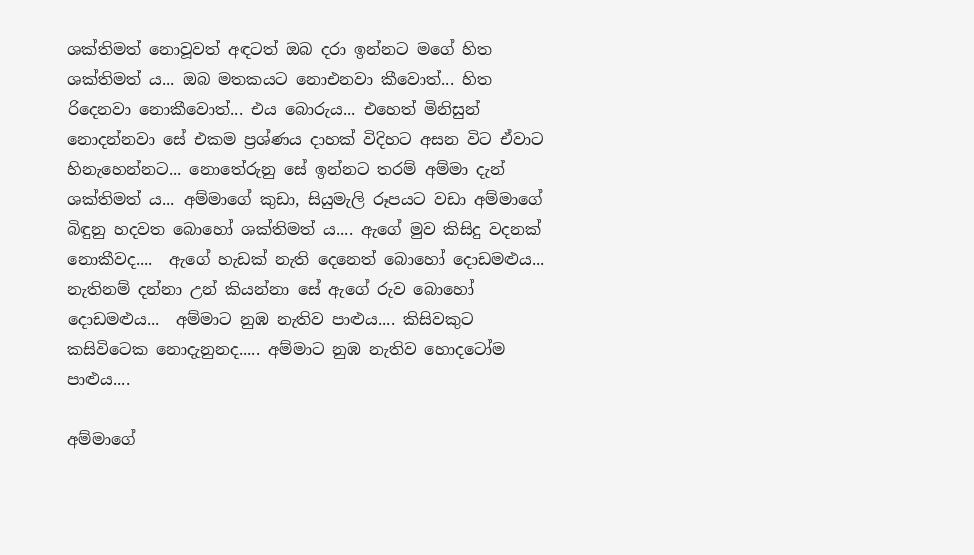ශක්තිමත් නොවූවත් අඳටත් ඔබ දරා ඉන්නට මගේ හිත ශක්තිමත්‍ ය... ඔබ මතකයට නොඑනවා කීවොත්... හිත රිදෙනවා නොකීවොත්... එය බොරුය... එහෙත් මිනිසුන් නොදන්නවා සේ එකම ප්‍රශ්ණය දාහක් විදිහට අසන විට ඒවාට හිනැහෙන්නට... නොතේ‍රුනු සේ ඉන්නට තරම් අම්මා දැන් ශක්තිමත්‍ ය... අම්මාගේ කුඩා, සියුමැලි රූපයට වඩා අම්මාගේ බිඳුනු හදවත බොහෝ ශක්තිමත් ය.... ඇගේ මුව කිසිදු වදනක් නොකීවද....  ඇගේ හැඩක් නැති දෙනෙත් බොහෝ දොඩමළුය... නැතිනම් දන්නා උන් කියන්නා සේ ඇගේ රුව බොහෝ දොඩමළුය...  අම්මාට නුඹ නැතිව පාළුය.... කිසිවකුට කසිවිටෙක නොදැනුනද..... අම්මාට නුඹ නැතිව හොදටෝම පාළුය....

අම්මාගේ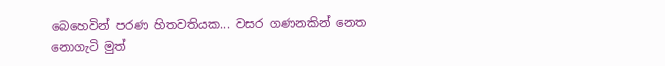බෙහෙවින් පරණ හිතවතියක... වසර ගණනකින් නෙත නොගැටි මුත්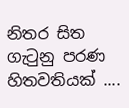නිතර සිත ගැටුනු පරණ හිතවතියක් ....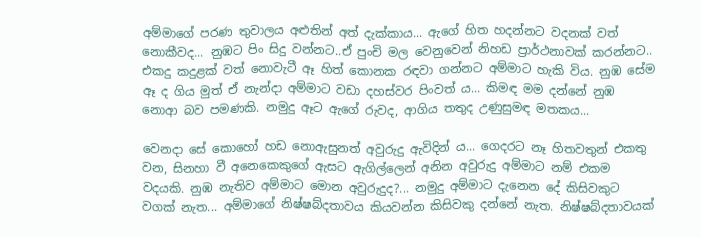අම්මාගේ පරණ තුවාලය අළුතින් අත් දැක්කාය... ඇගේ හිත හදන්නට වදනක් වත් නොකීවද... නුඹට පිං සිදු වන්නට..ඒ පුංචි මල වෙනුවෙන් නිහඩ ප්‍රාර්ථනාවක් කරන්නට.. එකදු කදුළක් වත් නොවැටී ඈ හිත් කොනක රඳවා ගන්නට අම්මාට හැකි විය. නුඹ සේම ඈ ද ගිය මුත් ඒ නැන්දා අම්මාට වඩා දහස්වර පිංවත්‍ ය... කිමඳ මම දන්නේ නුඹ නොආ බව පමණකි. නමුදු ඈට ඇගේ රුවද, ආගිය තතුද උණුසුමඳ මතකය...

වෙනදා සේ කොහෝ හඩ නොඇසුනත් අවුරුදු ඇවිදින්‍ ය... ගෙදරට නෑ හිතවතුන් එකතු වන, සිනහා වී අනෙකෙකුගේ ඇසට ඇගිල්ලෙන් අනින අවුරුදු අම්මාට නම් එකම වදයකි. නුඹ නැතිව අම්මාට මොන අවුරුදුද?... නමුදු අම්මාට දැනෙන දේ කිසිවකුට වගක් නැත... අම්මාගේ නිෂ්‍ෂබ්දතාවය කියවන්න කිසිවකු දන්නේ නැත. නිෂ්‍ෂබ්දතාවයක්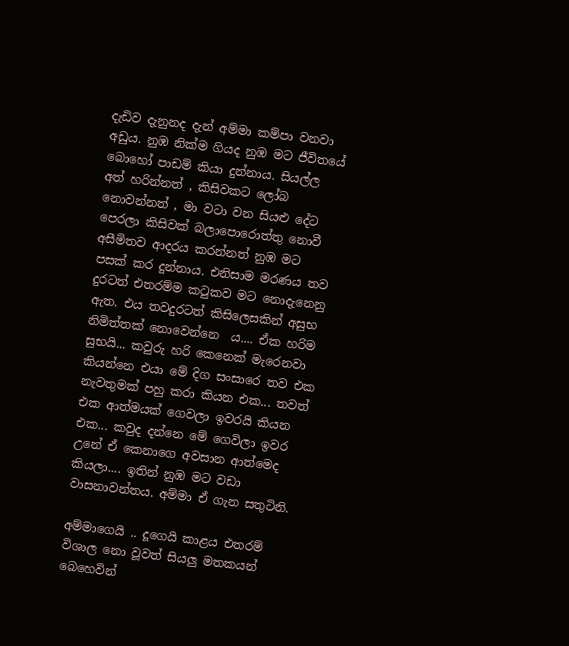දැඩිව දැනුනද දැන් අම්මා කම්පා වනවා අඩුය. නුඹ නික්ම ගියද නුඹ මට ජීවිතයේ බොහෝ පාඩම් කියා දුන්නාය. සියල්ල අත් හරින්නත් , කිසිවකට ලෝබ නොවන්නත් , මා වටා වන සියළු දේට පෙරලා කිසිවක් බලාපොරොත්තු නොවී අසීමිතව ආදරය කරන්නත් නුඹ මට පසක් කර දුන්නාය. එනිසාම මරණය තව දුරටත් එතරම්ම කටුකව මට නොදැනෙනු ඇත. එය තවදුරටත් කිසිලෙසකින් අසුභ නිමිත්තක් නොවෙන්නෙ  ය.... ඒක හරිම සුභයි... කවුරු හරි කෙනෙක් මැරෙනවා කියන්නෙ එයා මේ දිග සංසාරෙ තව එක නැවතුමක් පහු කරා කියන එක... තවත් එක ආත්මයක් ගෙවලා ඉවරයි කියන එක... කවුද දන්නෙ මේ ගෙවිලා ඉවර උනේ ඒ කෙනාගෙ අවසාන ආත්මෙද කියලා.... ඉතින් නුඹ මට වඩා වාසනාවන්තය. අම්මා ඒ ගැන සතුටිනි.

අම්මාගෙයි .. දූගෙයි කාළය එතරම් විශාල නො වූවත් සියලු මතකයන් බෙහෙවින්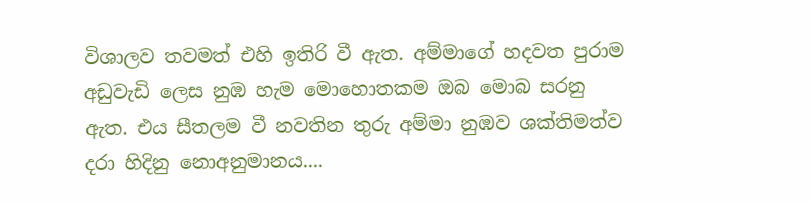විශාලව තවමත් එහි ඉතිරි වී ඇත. අම්මාගේ හදවත පුරාම අඩුවැඩි ලෙස නුඹ හැම මොහොතකම ඔබ මොබ සරනු ඇත. එය සීතලම වී නවතින තුරු අම්මා නුඹව ශක්තිමත්ව දරා හිදිනු නොඅනුමානය....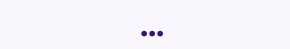...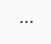...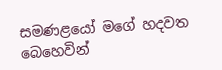සමණළයෝ මගේ හදවත බෙහෙවින්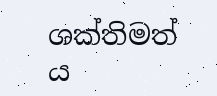ශක්තිමත්‍ ය